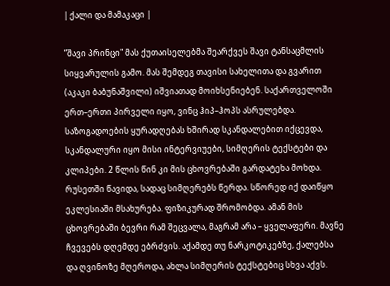| ქალი და მამაკაცი |

”შავი პრინცი" მას ქუთაისელებმა შეარქვეს შავი ტანსაცმლის სიყვარულის გამო. მას შემდეგ თავისი სახელითა და გვარით (აკაკი ბაბუნაშვილი) იშვიათად მოიხსენიებენ. საქართველოში ერთ–ერთი პირველი იყო, ვინც ჰიპ–ჰოპს ასრულებდა. საზოგადოების ყურადღებას ხშირად სკანდალებით იქცევდა, სკანდალური იყო მისი ინტერვიუები, სიმღერის ტექსტები და კლიპები. 2 წლის წინ კი მის ცხოვრებაში გარდატეხა მოხდა. რუსეთში წავიდა, სადაც სიმღერებს წერდა. სწორედ იქ დაიწყო ეკლესიაში მსახურება. ფიზიკურად შრომობდა. ამან მის ცხოვრებაში ბევრი რამ შეცვალა, მაგრამ არა – ყველაფერი. მავნე ჩვევებს დღემდე ებრძვის. აქამდე თუ ნარკოტიკებზე, ქალებსა და ღვინოზე მღეროდა, ახლა სიმღერის ტექსტებიც სხვა აქვს.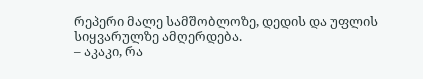რეპერი მალე სამშობლოზე, დედის და უფლის სიყვარულზე ამღერდება.
– აკაკი, რა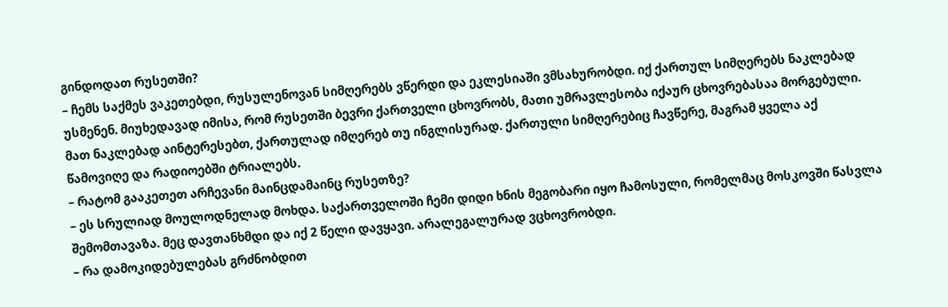გინდოდათ რუსეთში?
– ჩემს საქმეს ვაკეთებდი, რუსულენოვან სიმღერებს ვწერდი და ეკლესიაში ვმსახურობდი. იქ ქართულ სიმღერებს ნაკლებად უსმენენ. მიუხედავად იმისა, რომ რუსეთში ბევრი ქართველი ცხოვრობს, მათი უმრავლესობა იქაურ ცხოვრებასაა მორგებული. მათ ნაკლებად აინტერესებთ, ქართულად იმღერებ თუ ინგლისურად. ქართული სიმღერებიც ჩავწერე, მაგრამ ყველა აქ წამოვიღე და რადიოებში ტრიალებს.
– რატომ გააკეთეთ არჩევანი მაინცდამაინც რუსეთზე?
– ეს სრულიად მოულოდნელად მოხდა. საქართველოში ჩემი დიდი ხნის მეგობარი იყო ჩამოსული, რომელმაც მოსკოვში წასვლა შემომთავაზა. მეც დავთანხმდი და იქ 2 წელი დავყავი. არალეგალურად ვცხოვრობდი.
– რა დამოკიდებულებას გრძნობდით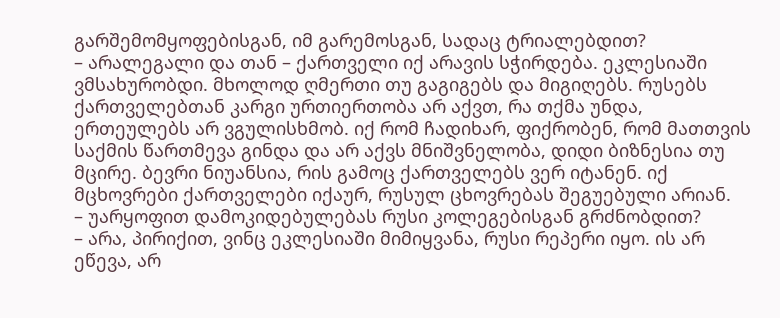გარშემომყოფებისგან, იმ გარემოსგან, სადაც ტრიალებდით?
– არალეგალი და თან – ქართველი იქ არავის სჭირდება. ეკლესიაში ვმსახურობდი. მხოლოდ ღმერთი თუ გაგიგებს და მიგიღებს. რუსებს ქართველებთან კარგი ურთიერთობა არ აქვთ, რა თქმა უნდა, ერთეულებს არ ვგულისხმობ. იქ რომ ჩადიხარ, ფიქრობენ, რომ მათთვის საქმის წართმევა გინდა და არ აქვს მნიშვნელობა, დიდი ბიზნესია თუ მცირე. ბევრი ნიუანსია, რის გამოც ქართველებს ვერ იტანენ. იქ მცხოვრები ქართველები იქაურ, რუსულ ცხოვრებას შეგუებული არიან.
– უარყოფით დამოკიდებულებას რუსი კოლეგებისგან გრძნობდით?
– არა, პირიქით, ვინც ეკლესიაში მიმიყვანა, რუსი რეპერი იყო. ის არ ეწევა, არ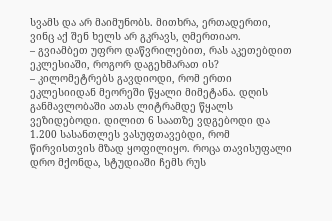სვამს და არ მაიმუნობს. მითხრა, ერთადერთი, ვინც აქ შენ ხელს არ გკრავს, ღმერთიაო.
– გვიამბეთ უფრო დაწვრილებით, რას აკეთებდით ეკლესიაში, როგორ დაგეხმარათ ის?
– კილომეტრებს გავდიოდი, რომ ერთი ეკლესიიდან მეორეში წყალი მიმეტანა. დღის განმავლობაში ათას ლიტრამდე წყალს ვეზიდებოდი. დილით 6 საათზე ვდგებოდი და 1.200 სასანთლეს ვასუფთავებდი, რომ წირვისთვის მზად ყოფილიყო. როცა თავისუფალი დრო მქონდა, სტუდიაში ჩემს რუს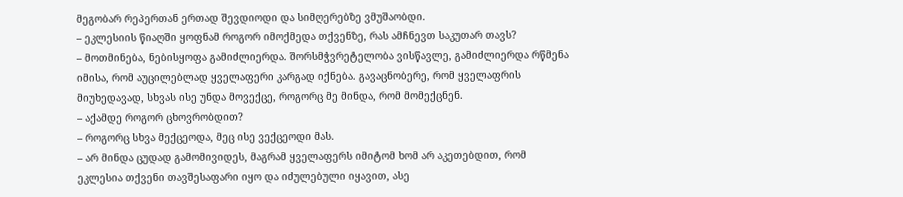მეგობარ რეპერთან ერთად შევდიოდი და სიმღერებზე ვმუშაობდი.
– ეკლესიის წიაღში ყოფნამ როგორ იმოქმედა თქვენზე, რას ამჩნევთ საკუთარ თავს?
– მოთმინება, ნებისყოფა გამიძლიერდა. შორსმჭვრეტელობა ვისწავლე, გამიძლიერდა რწმენა იმისა, რომ აუცილებლად ყველაფერი კარგად იქნება. გავაცნობერე, რომ ყველაფრის მიუხედავად, სხვას ისე უნდა მოვექცე, როგორც მე მინდა, რომ მომექცნენ.
– აქამდე როგორ ცხოვრობდით?
– როგორც სხვა მექცეოდა, მეც ისე ვექცეოდი მას.
– არ მინდა ცუდად გამომივიდეს, მაგრამ ყველაფერს იმიტომ ხომ არ აკეთებდით, რომ ეკლესია თქვენი თავშესაფარი იყო და იძულებული იყავით, ასე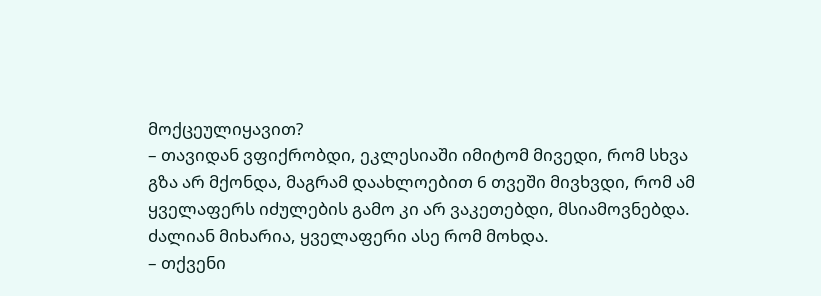მოქცეულიყავით?
– თავიდან ვფიქრობდი, ეკლესიაში იმიტომ მივედი, რომ სხვა გზა არ მქონდა, მაგრამ დაახლოებით 6 თვეში მივხვდი, რომ ამ ყველაფერს იძულების გამო კი არ ვაკეთებდი, მსიამოვნებდა. ძალიან მიხარია, ყველაფერი ასე რომ მოხდა.
– თქვენი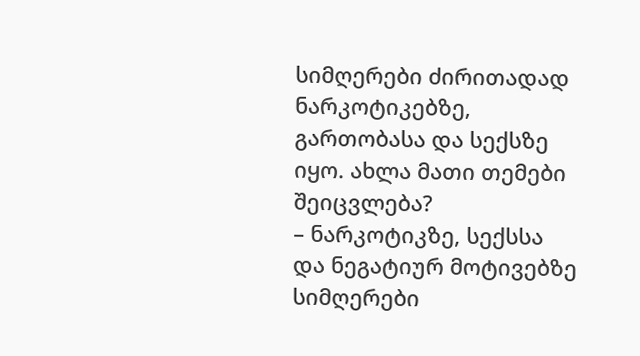სიმღერები ძირითადად ნარკოტიკებზე, გართობასა და სექსზე იყო. ახლა მათი თემები შეიცვლება?
– ნარკოტიკზე, სექსსა და ნეგატიურ მოტივებზე სიმღერები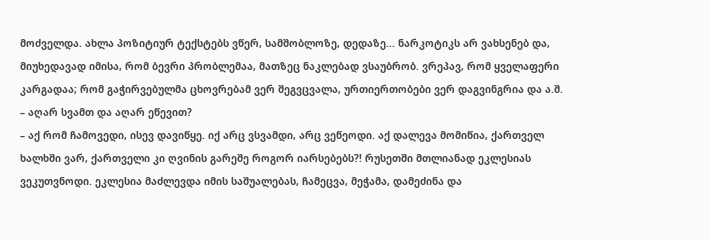მოძველდა. ახლა პოზიტიურ ტექსტებს ვწერ, სამშობლოზე, დედაზე... ნარკოტიკს არ ვახსენებ და, მიუხედავად იმისა, რომ ბევრი პრობლემაა, მათზეც ნაკლებად ვსაუბრობ. ვრეპავ, რომ ყველაფერი კარგადაა; რომ გაჭირვებულმა ცხოვრებამ ვერ შეგვცვალა, ურთიერთობები ვერ დაგვინგრია და ა.შ.
– აღარ სვამთ და აღარ ეწევით?
– აქ რომ ჩამოვედი, ისევ დავიწყე. იქ არც ვსვამდი, არც ვეწეოდი. აქ დალევა მომიწია, ქართველ ხალხში ვარ, ქართველი კი ღვინის გარეშე როგორ იარსებებს?! რუსეთში მთლიანად ეკლესიას ვეკუთვნოდი. ეკლესია მაძლევდა იმის საშუალებას, ჩამეცვა, მეჭამა, დამეძინა და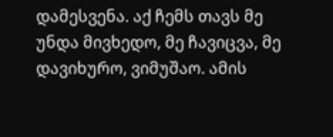დამესვენა. აქ ჩემს თავს მე უნდა მივხედო, მე ჩავიცვა, მე დავიხურო, ვიმუშაო. ამის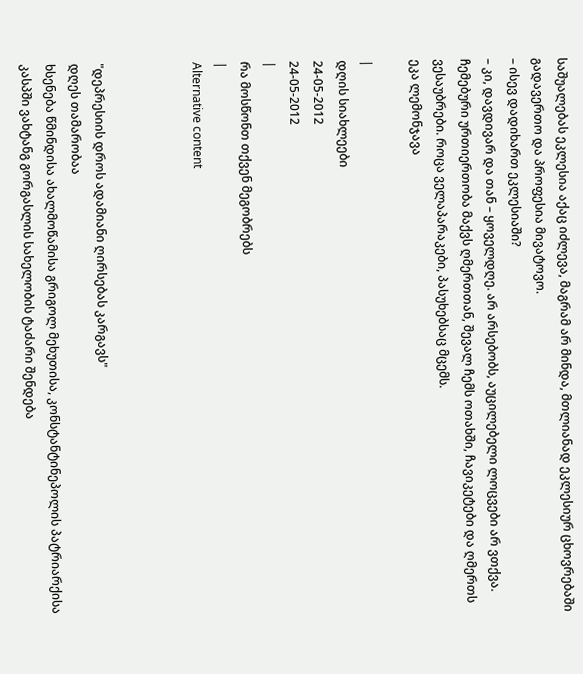საშუალებას ეკლესია აქაც იძლევა, მაგრამ არ მინდა, მთლიანად ეკლესიურ ცხოვრებაში გადავერთო და პროფესია მივატოვო.
– ისევ დადიხართ ეკლესიაში?
– კი, დავდივარ და თან – ყოველდღე. არ არსებობს, აუცილებელი ლოცვები არ ვთქვა. ჩემებური ურთიერთობა მაქვს ღმერთთან, შევალ ჩემს ოთახში, ჩავიკეტები და ღმერთს ვესაუბრები. როცა ველაპარაკები, პასუხებსაც მცემს.
ეკა ლემონჯავა

|
დღის სიახლეები
24-05-2012
24-05-2012
|
რა მოსწონთ თქვენ მეგობრებს
|
Alternative content



"დეპრესიის დროს ადამიანი ღირსებას კარგავს"
დღეს თამარობაა
ხსენება წმინდისა ახალმოწამისა გრიგოლ მეხუთისა, კონსტანტინეპოლის პატრიარქისა
კასპში ვახტანგ გორგასლის სახელობის ტაძარი შენდება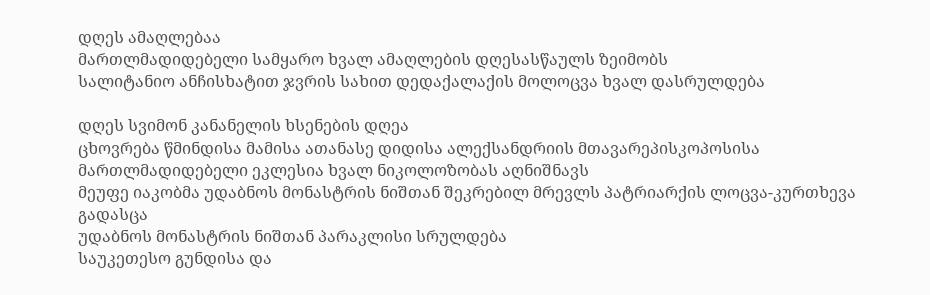დღეს ამაღლებაა
მართლმადიდებელი სამყარო ხვალ ამაღლების დღესასწაულს ზეიმობს
სალიტანიო ანჩისხატით ჯვრის სახით დედაქალაქის მოლოცვა ხვალ დასრულდება

დღეს სვიმონ კანანელის ხსენების დღეა
ცხოვრება წმინდისა მამისა ათანასე დიდისა ალექსანდრიის მთავარეპისკოპოსისა
მართლმადიდებელი ეკლესია ხვალ ნიკოლოზობას აღნიშნავს
მეუფე იაკობმა უდაბნოს მონასტრის ნიშთან შეკრებილ მრევლს პატრიარქის ლოცვა-კურთხევა გადასცა
უდაბნოს მონასტრის ნიშთან პარაკლისი სრულდება
საუკეთესო გუნდისა და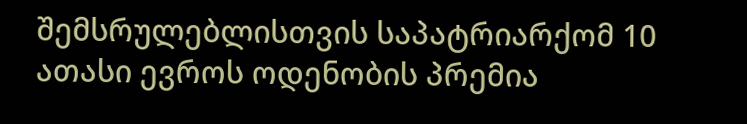შემსრულებლისთვის საპატრიარქომ 10 ათასი ევროს ოდენობის პრემია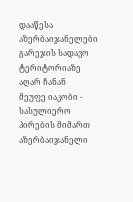დააწესა
აზერბაიჯანელები გარეჯის სადავო ტერიტორიაზე აღარ ჩანან
მეუფე იაკობი - სასულიერო პირების მიმართ აზერბაიჯანელი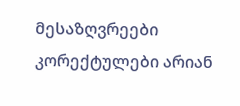მესაზღვრეები კორექტულები არიან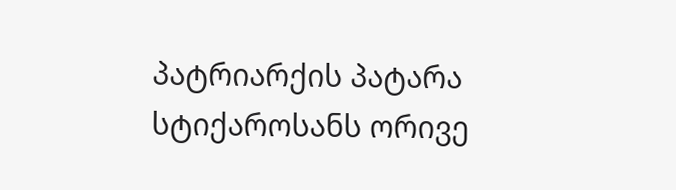პატრიარქის პატარა სტიქაროსანს ორივე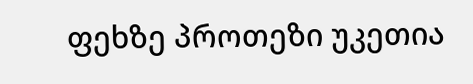ფეხზე პროთეზი უკეთია